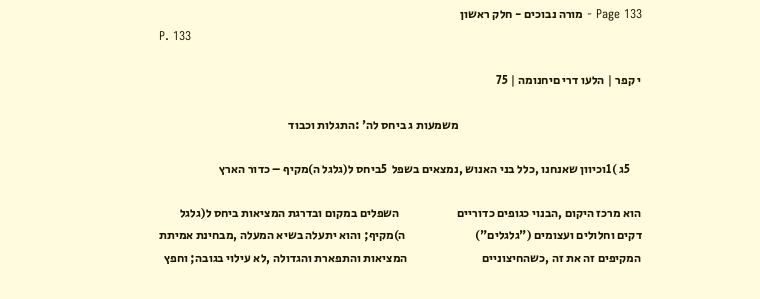Page 133 - מורה נבוכים - חלק ראשון
P. 133

י קפר | הלעו דרי םיחנומה | 75

                                                                            משמעות ג ביחס לה' :התגלות וכבוד

     5ג )1וכיוון שאנחנו ,כלל בני האנוש ,נמצאים בשפל  5ביחס ל(גלגל ה)מקיף – כדור הארץ

הוא מרכז היקום ,הבנוי כגופים כדוריים                        השפלים במקום ובדרגת המציאות ביחס ל(גלגל
דקים וחלולים ועצומים ("גלגלים")                             ה)מקיף; והוא יתעלה בשיא המעלה ,מבחינת אמיתת
המקיפים זה את זה ,כשהחיצוניים                               המציאות והתפארת והגדולה ,לא עילוי בגובה; וחפץ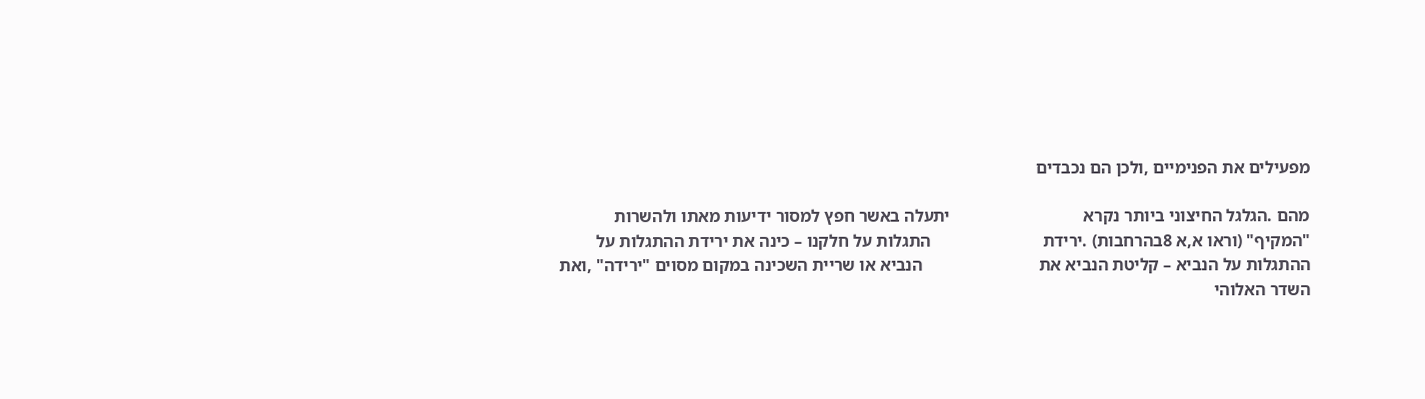מפעילים את הפנימיים ,ולכן הם נכבדים

מהם .הגלגל החיצוני ביותר נקרא                               יתעלה באשר חפץ למסור ידיעות מאתו ולהשרות
"המקיף" (וראו א,א 8בהרחבות) .ירידת                          התגלות על חלקנו – כינה את ירידת ההתגלות על
ההתגלות על הנביא – קליטת הנביא את                           הנביא או שריית השכינה במקום מסוים "ירידה" ,ואת
השדר האלוהי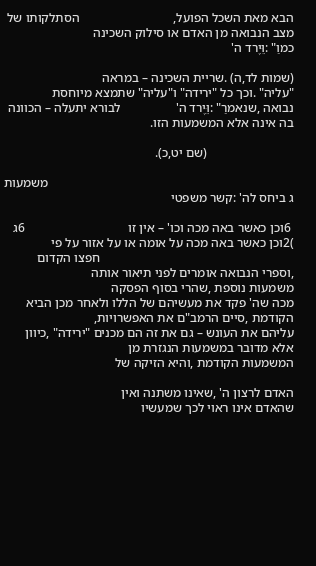הבא מאת השכל הפועל,                             הסתלקותו של מצב הנבואה מן האדם או סילוק השכינה
כמוַ" :וֵּיֶרד ה'

(שמות לד,ה) .שריית השכינה – במראה                           "עליה" .וכך כל "ירידה" ו"עליה" שתמצא מיוחסת
נבואה ,שנאמרַ" :וֵּיֶרד ה'                 לבורא יתעלה – הכוונה בה אינה אלא המשמעות הזו.

                           (שם יט,כ).

                                                                            משמעות ג ביחס לה' :קשר משפטי

 6וכן כאשר באה מכה וכו' – אין זו                                6ג )2וכן כאשר באה מכה על אומה או על אזור על פי
                                                            חפצו הקדום ,וספרי הנבואה אומרים לפני תיאור אותה
משמעות נוספת ,שהרי בסוף הפסקה                               מכה שה' פקד את מעשיהם של הללו ולאחר מכן הביא
הקודמת ,סיים הרמב"ם את האפשרויות,                           עליהם את העונש – גם את זה הם מכנים "ירידה" ,כיוון
אלא מדובר במשמעות הנגזרת מן
המשמעות הקודמת ,והיא הזיקה של

האדם לרצון ה' ,שאינו משתנה ואין                             שהאדם אינו ראוי לכך שמעשיו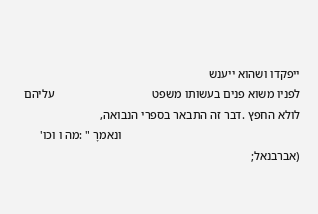ייפקדו ושהוא ייענש
לפניו משוא פנים בעשותו משפט                                 עליהם לולא החפץ .דבר זה התבאר בספרי הנבואה,
                                                            ונאמרָ " :מה ו וכו'
(אברבנאל;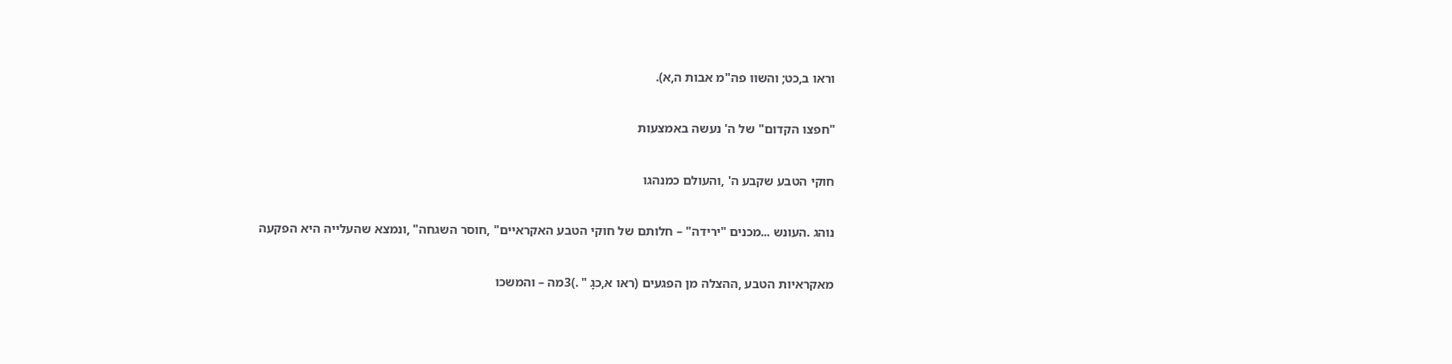וראו ב,כט; והשוו פה"מ אבות ה,א).

"חפצו הקדום" של ה' נעשה באמצעות

חוקי הטבע שקבע ה' ,והעולם כמנהגו

נוהג .העונש ...מכנים "ירידה" – חלותם של חוקי הטבע האקראיים" ,חוסר השגחה" ,ונמצא שהעלייה היא הפקעה

מאקראיות הטבע ,ההצלה מן הפגעים (ראו א,כגָ " .)3מה – והמשכו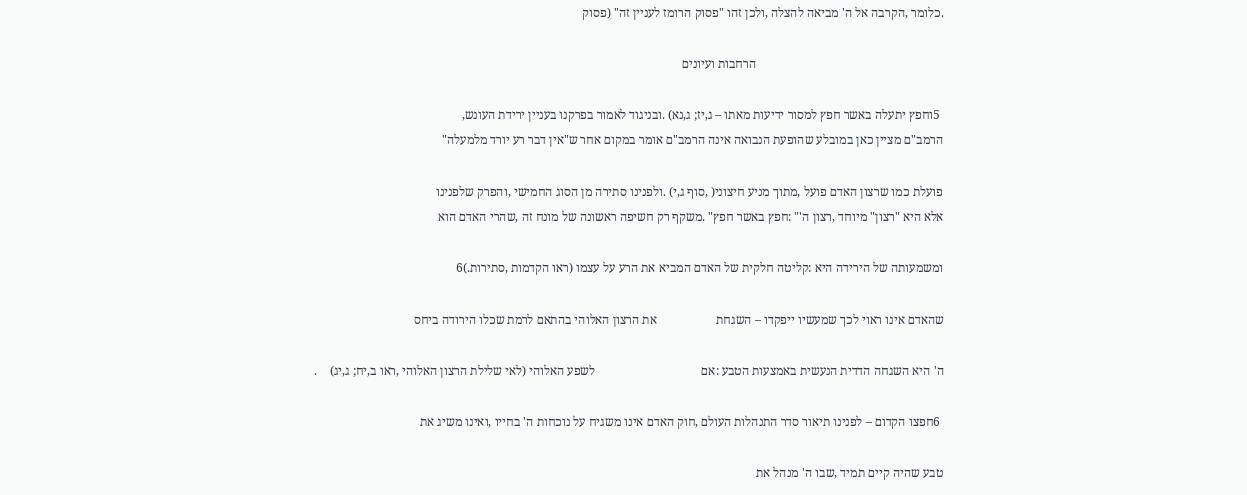.כלומר ,הקרבה אל ה' מביאה להצלה ,ולכן זהו "פסוק הרומז לעניין זה" (פסוק

                                                            הרחבות ועיונים

 5וחפץ יתעלה באשר חפץ למסור ידיעות מאתו – ג,יז; ג,נא) .ובניגוד לאמור בפרקנו בעניין ירידת העונש,
הרמב"ם מציין כאן במובלע שהופעת הנבואה אינה הרמב"ם אומר במקום אחר ש"אין דבר רע יורד מלמעלה"

פועלת כמו שרצון האדם פועל ,מתוך מניע חיצוני( ,סוף ג,י) .ולפנינו סתירה מן הסוג החמישי ,והפרק שלפנינו
אלא היא "רצון" מיוחד ,רצון ה'" :חפץ באשר חפץ" .משקף רק חשיפה ראשונה של מונח זה ,שהרי האדם הוא

ומשמעותה של הירידה היא :קליטה חלקית של האדם המביא את הרע על עצמו (ראו הקדמות ,סתירות.)6

שהאדם אינו ראוי לכך שמעשיו ייפקדו – השגחת                   את הרצון האלוהי בהתאם לרמת שכלו הירודה ביחס

ה' היא השגחה הדדית הנעשית באמצעות הטבע :אם                                  לשפע האלוהי (לאי שלילת הרצון האלוהי ,ראו ב,יח; ג,יג)    .

 6חפצו הקדום – לפנינו תיאור סדר התנהלות העולם ,חוק האדם אינו משגיח על נוכחות ה' בחייו ,ואינו משיג את

טבע שהיה קיים תמיד ,שבו ה' מנהל את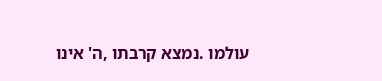עולמו .נמצא קרבתו ,ה' אינו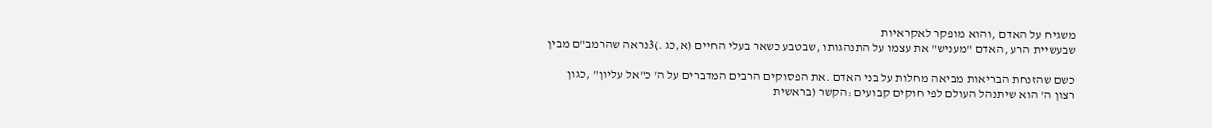משגיח על האדם ,והוא מופקר לאקראיות
שבעשיית הרע ,האדם "מעניש" את עצמו על התנהגותו ,שבטבע כשאר בעלי החיים (א,כג .)3נראה שהרמב"ם מבין

כשם שהזנחת הבריאות מביאה מחלות על בני האדם .את הפסוקים הרבים המדברים על ה' כ"אל עליון" ,כגון
רצון ה' הוא שיתנהל העולם לפי חוקים קבועים :הקשר (בראשית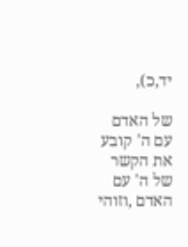יד,כ),

של האדם עם ה' קובע את הקשר של ה' עם האדם ,וזוהי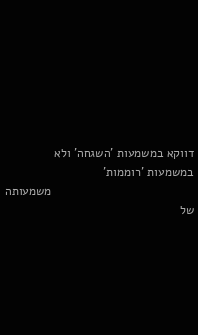דווקא במשמעות 'השגחה' ולא במשמעות 'רוממות'
                                          משמעותה של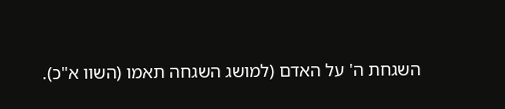השגחת ה' על האדם (למושג השגחה תאמו (השוו א"כ).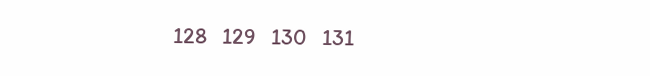128   129   130   131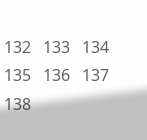132   133   134   135   136   137   138